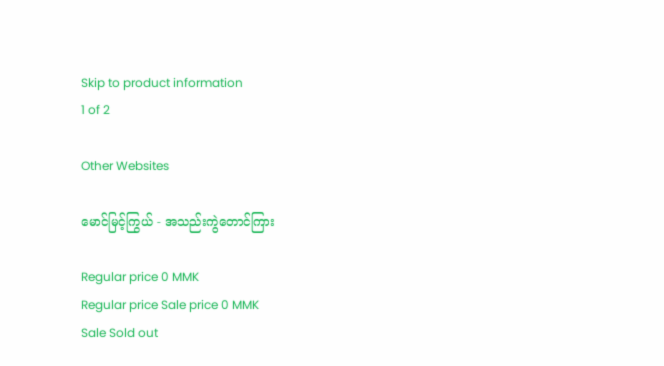Skip to product information
1 of 2

Other Websites

မောင်မြင့်ကြွယ် - အသည်းကွဲတောင်ကြား

Regular price 0 MMK
Regular price Sale price 0 MMK
Sale Sold out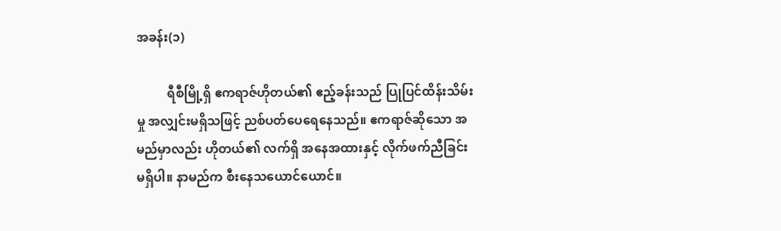အခန်း(၁)

          ရီစီမြို့ရှိ ဧကရာဇ်ဟိုတယ်၏ ဧည့်ခန်းသည် ပြုပြင်ထိန်းသိမ်းမှု အလျှင်းမရှိသဖြင့် ညစ်ပတ်ပေရေနေသည်။ ဧကရာဇ်ဆိုသော အမည်မှာလည်း ဟိုတယ်၏ လက်ရှိ အနေအထားနှင့် လိုက်ဖက်ညီခြင်းမရှိပါ။ နာမည်က စီးနေသယောင်ယောင်။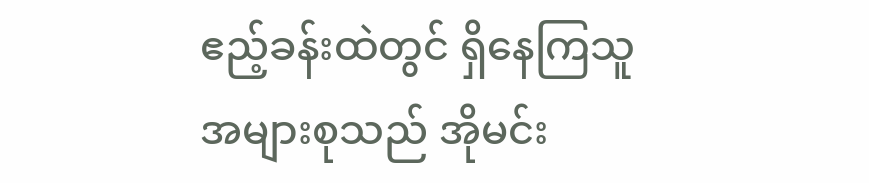ဧည့်ခန်းထဲတွင် ရှိနေကြသူအများစုသည် အိုမင်း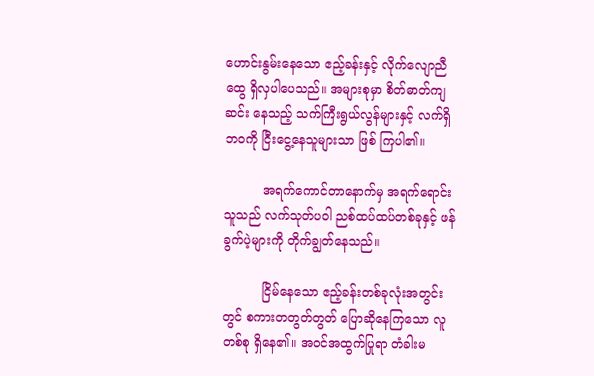ဟောင်းနွမ်းနေသော ဧည့်ခန်းနှင့် လိုက်လျောညီထွေ ရှိလှပါပေသည်။ အများစုမှာ စိတ်ဓာတ်ကျဆင်း နေသည့် သက်ကြီးရွယ်လွန်များနှင့် လက်ရှိဘဝကို ငြီးငွေ့နေသူများသာ ဖြစ် ကြပါ၏။

          အရက်ကောင်တာနောက်မှ အရက်ရောင်းသူသည် လက်သုတ်ပဝါ ညစ်ထပ်ထပ်တစ်ခုနှင့် ဖန်ခွက်ပဲ့များကို တိုက်ချွတ်နေသည်။

          ငြိမ်နေသော ဧည့်ခန်းတစ်ခုလုံးအတွင်းတွင် စကားတတွတ်တွတ် ပြောဆိုနေကြသော လူတစ်စု ရှိနေ၏။ အ၀င်အထွက်ပြုရာ တံခါးမ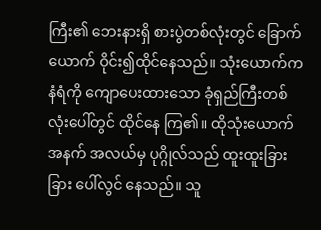ကြီး၏ ဘေးနားရှိ စားပွဲတစ်လုံးတွင် ခြောက်ယောက် ဝိုင်း၍ထိုင်နေသည်။ သုံးယောက်က နံရံကို ကျောပေးထားသော ခုံရှည်ကြီးတစ်လုံးပေါ်တွင် ထိုင်နေ ကြ၏။ ထိုသုံးယောက်အနက် အလယ်မှ ပုဂ္ဂိုလ်သည် ထူးထူးခြားခြား ပေါ်လွင် နေသည်။ သူ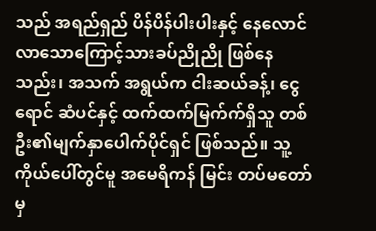သည် အရည်ရှည် ပိန်ပိန်ပါးပါးနှင့် နေလောင်လာသောကြောင့်သားခပ်ညိုညို ဖြစ်နေသည်း၊ အသက် အရွယ်က ငါးဆယ်ခန့်၊ ငွေရောင် ဆံပင်နှင့် ထက်ထက်မြက်က်ရှိသူ တစ်ဦး၏မျက်နှာပေါက်ပိုင်ရှင် ဖြစ်သည်။ သူ့ကိုယ်ပေါ်တွင်မူ အမေရိကန် မြင်း တပ်မတော်မှ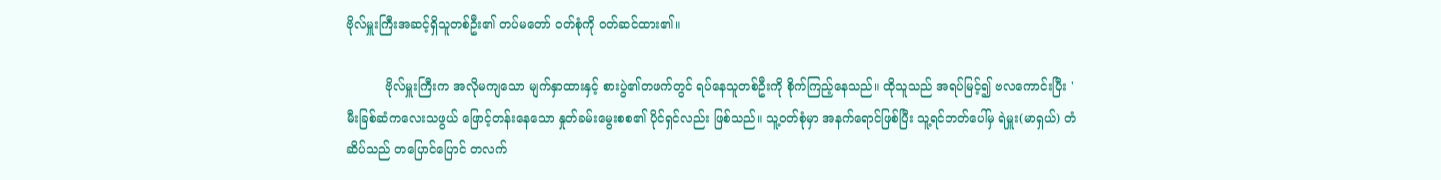ဗိုလ်မှူးကြီးအဆင့်ရှိသူတစ်ဦး၏ တပ်မတော် ဝတ်စုံကို ဝတ်ဆင်ထား၏။

          ဗိုလ်မှူးကြီးက အလိုမကျသော မျက်နှာထားနှင့် စားပွဲ၏တဖက်တွင် ရပ်နေသူတစ်ဦးကို စိုက်ကြည့်နေသည်။ ထိုသူသည် အရပ်မြင့်၍ ဗလကောင်းပြီး ' မီးခြစ်ဆံကလေးသဖွယ် ဖြောင့်တန်းနေသော နှုတ်ခမ်းမွေးစစ၏ ပိုင်ရှင်လည်း ဖြစ်သည်။ သူ့ဝတ်စုံမှာ အနက်ရောင်ဖြစ်ပြီး သူ့ရင်ဘတ်ပေါ်မှ ရဲမှူး(မာရှယ်) တံဆိပ်သည် တပြောင်ပြောင် တလက်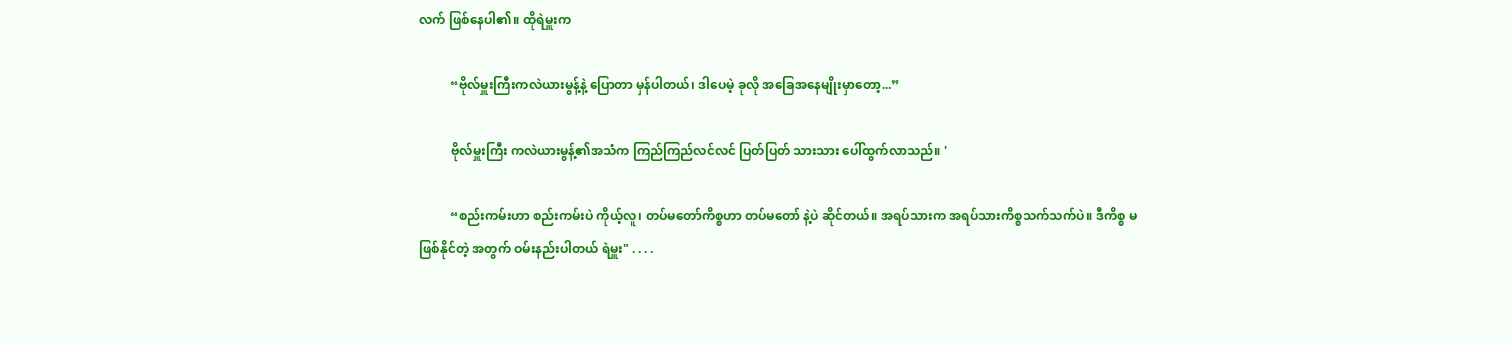လက် ဖြစ်နေပါ၏။ ထိုရဲမှူးက

          “ဗိုလ်မှူးကြီးကလဲယားမွန့်နဲ့ ပြောတာ မှန်ပါတယ်၊ ဒါပေမဲ့ ခုလို အခြေအနေမျိုးမှာတော့...”

          ဗိုလ်မှူးကြီး ကလဲယားမွန့်၏အသံက ကြည်ကြည်လင်လင် ပြတ်ပြတ် သားသား ပေါ်ထွက်လာသည်။ '

          “စည်းကမ်းဟာ စည်းကမ်းပဲ ကိုယ့်လူ၊ တပ်မတော်ကိစ္စဟာ တပ်မတော် နဲ့ပဲ ဆိုင်တယ်။ အရပ်သားက အရပ်သားကိစ္စသက်သက်ပဲ။ ဒီကိစ္စ မဖြစ်နိုင်တဲ့ အတွက် ဝမ်းနည်းပါတယ် ရဲမှူး" . . . .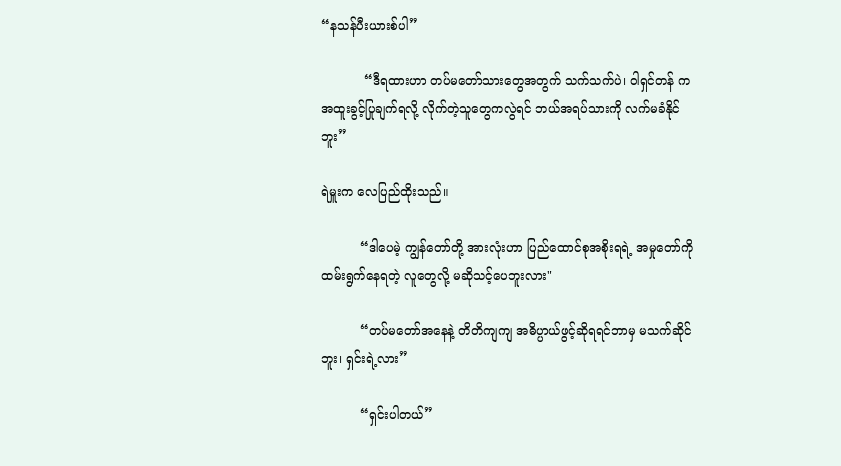“နသန်ပီးယားစ်ပါ”

           “ဒီရထားဟာ တပ်မတော်သားတွေအတွက် သက်သက်ပဲ၊ ဝါရှင်တန် က အထူးခွင့်ပြုချက်ရလို့ လိုက်တဲ့သူတွေကလွဲရင် ဘယ်အရပ်သားကို လက်မခံနိုင်ဘူး”

ရဲမှူးက လေပြည်ထိုးသည်။

          “ဒါပေမဲ့ ကျွန်တော်တို့ အားလုံးဟာ ပြည်ထောင်စုအစိုးရရဲ့ အမှုတော်ကိုထမ်းရွက်နေရတဲ့ လူတွေလို့ မဆိုသင့်ပေဘူးလား"

          “တပ်မတော်အနေနဲ့ တိတိကျကျ အဓိပ္ပာယ်ဖွင့်ဆိုရရင်ဘာမှ မသက်ဆိုင်ဘူး၊ ရှင်းရဲ့လား”

          “ရှင်းပါတယ်”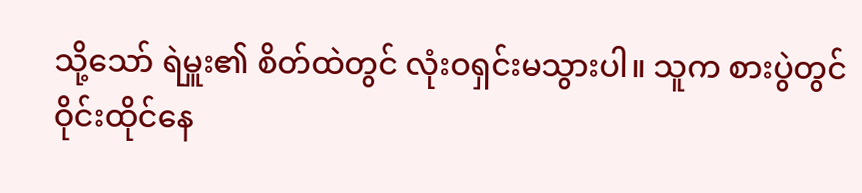သို့သော် ရဲမှူး၏ စိတ်ထဲတွင် လုံးဝရှင်းမသွားပါ။ သူက စားပွဲတွင် ဝိုင်းထိုင်နေ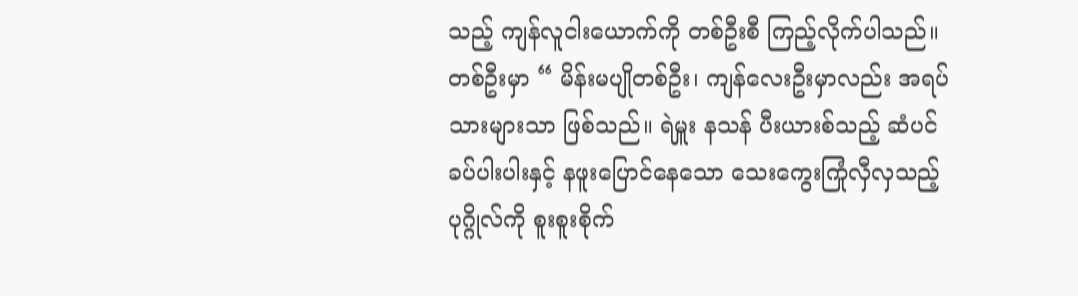သည့် ကျန်လူငါးယောက်ကို တစ်ဦးစီ ကြည့်လိုက်ပါသည်။ တစ်ဦးမှာ “ မိန်းမပျိုတစ်ဦး၊ ကျန်လေးဦးမှာလည်း အရပ်သားများသာ ဖြစ်သည်။ ရဲမှူး နသန် ပီးယားစ်သည့် ဆံပင်ခပ်ပါးပါးနှင့် နဖူးပြောင်နေသော သေးကွေးကြုံလှီလှသည့် ပုဂ္ဂိုလ်ကို စူးစူးစိုက်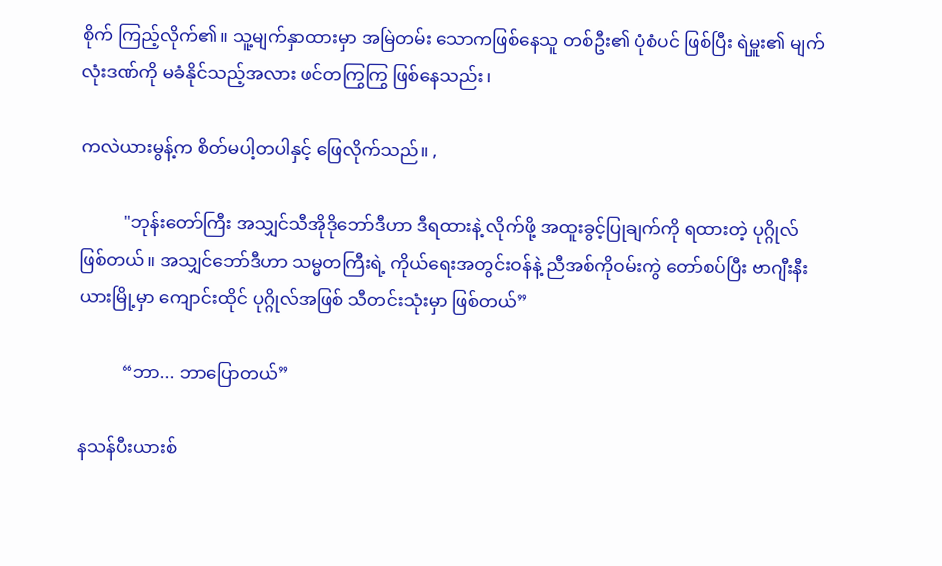စိုက် ကြည့်လိုက်၏။ သူ့မျက်နှာထားမှာ အမြဲတမ်း သောကဖြစ်နေသူ တစ်ဦး၏ ပုံစံပင် ဖြစ်ပြီး ရဲမှူး၏ မျက်လုံးဒဏ်ကို မခံနိုင်သည့်အလား ဖင်တကြွကြွ ဖြစ်နေသည်း၊

ကလဲယားမွန့်က စိတ်မပါ့တပါနှင့် ဖြေလိုက်သည်။ ,

          "ဘုန်းတော်ကြီး အသျှင်သီအိုဒိုဘော်ဒီဟာ ဒီရထားနဲ့ လိုက်ဖို့ အထူးခွင့်ပြုချက်ကို ရထားတဲ့ ပုဂ္ဂိုလ် ဖြစ်တယ်။ အသျှင်ဘော်ဒီဟာ သမ္မတကြီးရဲ့ ကိုယ်ရေးအတွင်းဝန်နဲ့ ညီအစ်ကိုဝမ်းကွဲ တော်စပ်ပြီး ဗာဂျီးနီးယားမြို့မှာ ကျောင်းထိုင် ပုဂ္ဂိုလ်အဖြစ် သီတင်းသုံးမှာ ဖြစ်တယ်”

          “ဘာ... ဘာပြောတယ်”

နသန်ပီးယားစ်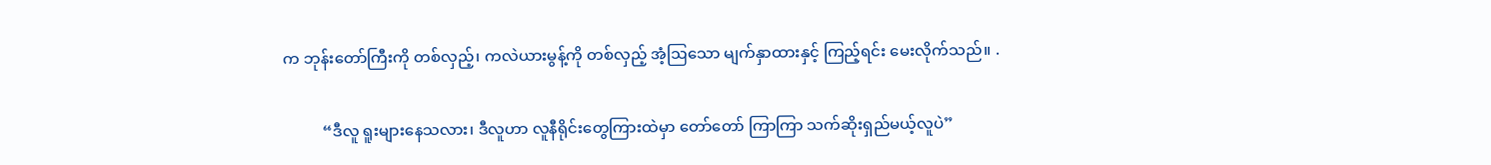က ဘုန်းတော်ကြီးကို တစ်လှည့်၊ ကလဲယားမွန့်ကို တစ်လှည့် အံ့ဩသော မျက်နှာထားနှင့် ကြည့်ရင်း မေးလိုက်သည်။ .

          “ဒီလူ ရူးများနေသလား၊ ဒီလူဟာ လူနီရိုင်းတွေကြားထဲမှာ တော်တော် ကြာကြာ သက်ဆိုးရှည်မယ့်လူပဲ”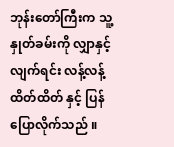ဘုန်းတော်ကြီးက သူ့နှုတ်ခမ်းကို လျှာနှင့်လျက်ရင်း လန့်လန့်ထိတ်ထိတ် နှင့် ပြန်ပြောလိုက်သည် ။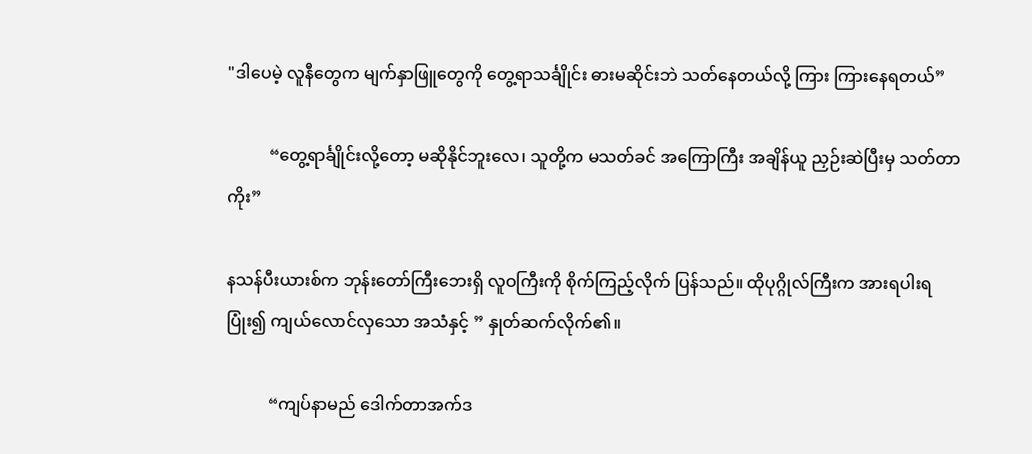"ဒါပေမဲ့ လူနီတွေက မျက်နှာဖြူတွေကို တွေ့ရာသင်္ချိုင်း ဓားမဆိုင်းဘဲ သတ်နေတယ်လို့ ကြား ကြားနေရတယ်”

          “တွေ့ရာင်္ချိုင်းလို့တော့ မဆိုနိုင်ဘူးလေ၊ သူတို့က မသတ်ခင် အကြောကြီး အချိန်ယူ ညှဉ်းဆဲပြီးမှ သတ်တာကိုး”

နသန်ပီးယားစ်က ဘုန်းတော်ကြီးဘေးရှိ လူဝကြီးကို စိုက်ကြည့်လိုက် ပြန်သည်။ ထိုပုဂ္ဂိုလ်ကြီးက အားရပါးရ ပြုံး၍ ကျယ်လောင်လှသော အသံနှင့် ” နှုတ်ဆက်လိုက်၏။

          “ကျပ်နာမည် ဒေါက်တာအက်ဒ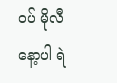ဝပ် မိုလီနော့ပါ ရဲ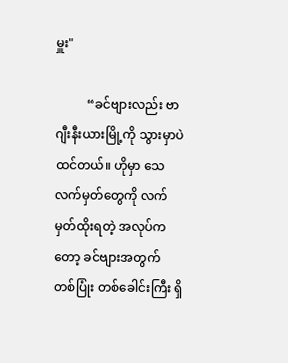မှူး"

          “ခင်ဗျားလည်း ဗာဂျီးနီးယားမြို့ကို သွားမှာပဲ ထင်တယ်။ ဟိုမှာ သေလက်မှတ်တွေကို လက်မှတ်ထိုးရတဲ့ အလုပ်ကတော့ ခင်ဗျားအတွက် တစ်ပြုံး တစ်ခေါင်းကြီး ရှိ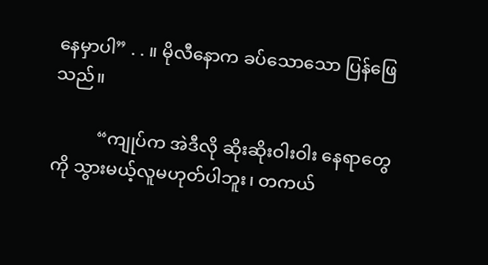နေမှာပါ” . . ။ မိုလီနောက ခပ်သောသော ပြန်ဖြေသည်။

          “ကျုပ်က အဲဒီလို ဆိုးဆိုးဝါးဝါး နေရာတွေကို သွားမယ့်လူမဟုတ်ပါဘူး၊ တကယ်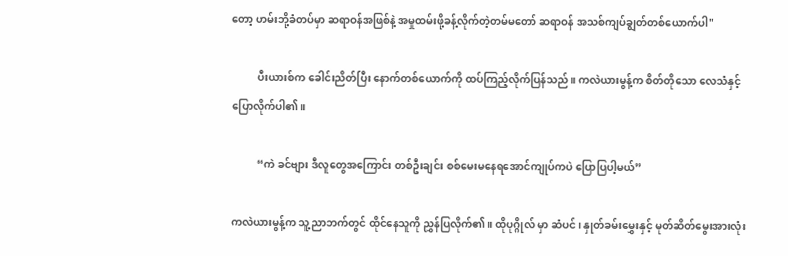တော့ ဟမ်းဘို့ခံတပ်မှာ ဆရာဝန်အဖြစ်နဲ့ အမှုထမ်းဖို့ခန့်လိုက်တဲ့တမ်မတော် ဆရာဝန် အသစ်ကျပ်ချွတ်တစ်ယောက်ပါ"

          ပီးယားစ်က ခေါင်းညိတ်ပြီး နောက်တစ်ယောက်ကို ထပ်ကြည့်လိုက်ပြန်သည်။ ကလဲယားမွန့်က စိတ်တိုသော လေသံနှင့် ပြောလိုက်ပါ၏။

          “ကဲ ခင်ဗျား ဒီလူတွေအကြောင်း တစ်ဦးချင်း စစ်မေးမနေရအောင်ကျုပ်ကပဲ ပြောပြပါ့မယ်”

ကလဲယားမွန့်က သူ့ညာဘက်တွင် ထိုင်နေသူကို ညွှန်ပြလိုက်၏။ ထိုပုဂ္ဂိုလ် မှာ ဆံပင်၊ နှုတ်ခမ်းမွှေးနှင့် မုတ်ဆိတ်မွေးအားလုံး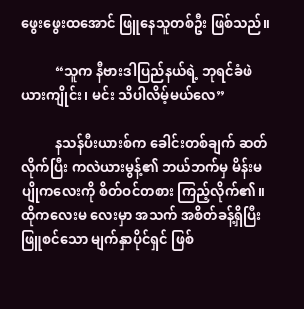ဖွေးဖွေးထအောင် ဖြူနေသူတစ်ဦး ဖြစ်သည်။

          “သူက နီဗားဒါပြည်နယ်ရဲ့ ဘုရင်ခံဖဲယားကျိုင်း၊ မင်း သိပါလိမ့်မယ်လေ”

          နသန်ပီးယားစ်က ခေါင်းတစ်ချက် ဆတ်လိုက်ပြီး ကလဲယားမွန့်၏ ဘယ်ဘက်မှ မိန်းမပျိုကလေးကို စိတ်ဝင်တစား ကြည့်လိုက်၏။ ထိုကလေးမ လေးမှာ အသက် အစိတ်ခန့်ရှိပြီး ဖြူစင်သော မျက်နှာပိုင်ရှင် ဖြစ်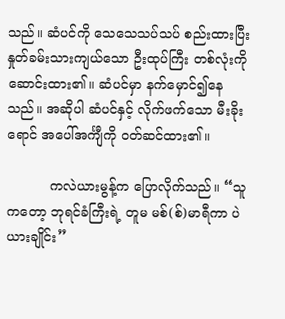သည်။ ဆံပင်ကို သေသေသပ်သပ် စည်းထားပြီး နှုတ်ခမ်းသားကျယ်သော ဦးထုပ်ကြီး တစ်လုံးကိုဆောင်းထား၏။ ဆံပင်မှာ နက်မှောင်၍နေသည်။ အဆိုပါ ဆံပင်နှင့် လိုက်ဖက်သော မီးခိုးရောင် အပေါ်အင်္ကျီကို ဝတ်ဆင်ထား၏။

          ကလဲယားမွန့်က ပြောလိုက်သည်။ “သူကတော့ ဘုရင်ခံကြီးရဲ့ တူမ မစ်(စ်)မာရီကာ ပဲယားချိုင်း”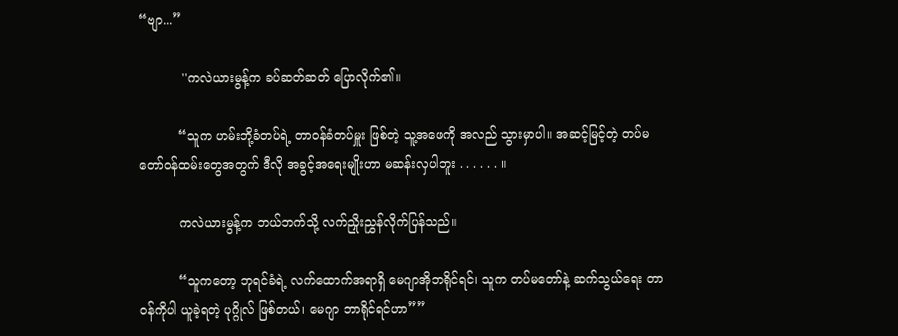“ဗျာ...”

           ''ကလဲယားမွန့်က ခပ်ဆတ်ဆတ် ပြောလိုက်၏။

          “သူက ဟမ်းဘို့ခံတပ်ရဲ့ တာဝန်ခံတပ်မှူး ဖြစ်တဲ့ သူ့အဖေကို အလည် သွားမှာပါ။ အဆင့်မြင့်တဲ့ တပ်မတော်ဝန်ထမ်းတွေအတွက် ဒီလို အခွင့်အရေးမျိုးဟာ မဆန်းလှပါဘူး . . . . . . ။

          ကလဲယားမွန့်က ဘယ်ဘက်သို့ လက်ညှိုးညွှန်လိုက်ပြန်သည်။

          “သူကတော့ ဘုရင်ခံရဲ့ လက်ထောက်အရာရှိ မေဂျာအိုဘရိုင်ရင်၊ သူက တပ်မတော်နဲ့ ဆက်သွယ်ရေး တာဝန်ကိုပါ ယူခဲ့ရတဲ့ ပုဂ္ဂိုလ် ဖြစ်တယ်၊ မေဂျာ ဘာရိုင်ရင်ဟာ””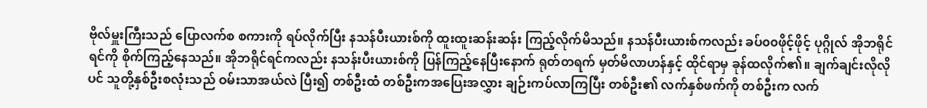ဗိုလ်မှူးကြီးသည် ပြောလက်စ စကားကို ရပ်လိုက်ပြီး နသန်ပီးယားစ်ကို ထူးထူးဆန်းဆန်း ကြည့်လိုက်မိသည်။ နသန်ပီးယားစ်ကလည်း ခပ်၀၀ဖိုင့်ဖိုင့် ပုဂ္ဂိုလ် အိုဘရိုင်ရင်ကို စိုက်ကြည့်နေသည်။ အိုဘရိုင်ရင်ကလည်း နသန်းပီးယားစ်ကို ပြန်ကြည့်နေပြီးနောက် ရုတ်တရက် မှတ်မိလာဟန်နှင့် ထိုင်ရာမှ ခုန်ထလိုက်၏။ ချက်ချင်းလိုလိုပင် သူတို့နှစ်ဦးစလုံးသည် ဝမ်းသာအယ်လဲ ပြီး၍ တစ်ဦးထံ တစ်ဦးကအပြေးအလွှား ချဉ်းကပ်လာကြပြီး တစ်ဦး၏ လက်နှစ်ဖက်ကို တစ်ဦးက လက်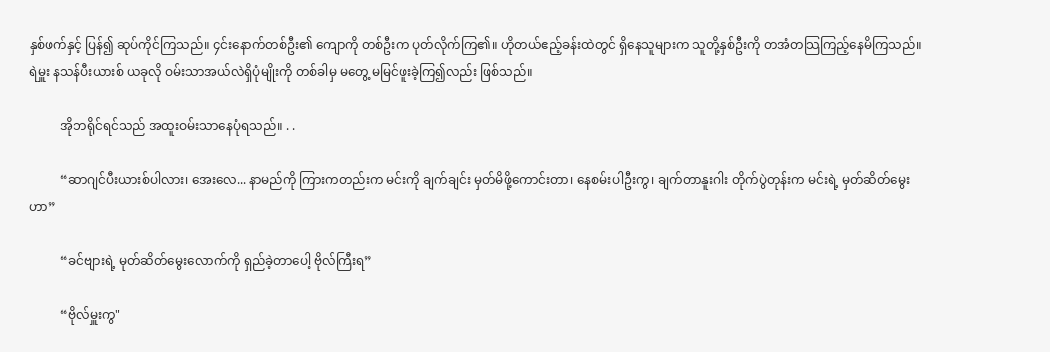နှစ်ဖက်နှင့် ပြန်၍ ဆုပ်ကိုင်ကြသည်။ ၄င်းနောက်တစ်ဦး၏ ကျောကို တစ်ဦးက ပုတ်လိုက်ကြ၏။ ဟိုတယ်ဧည့်ခန်းထဲတွင် ရှိနေသူများက သူတို့နှစ်ဦးကို တအံတသြကြည့်နေမိကြသည်။ ရဲမှူး နသန်ပီးယားစ် ယခုလို ဝမ်းသာအယ်လဲရှိပုံမျိုးကို တစ်ခါမှ မတွေ့ မမြင်ဖူးခဲ့ကြ၍လည်း ဖြစ်သည်။

          အိုဘရိုင်ရင်သည် အထူးဝမ်းသာနေပုံရသည်။ . .

          “ဆာဂျင်ပီးယားစ်ပါလား၊ အေးလေ... နာမည်ကို ကြားကတည်းက မင်းကို ချက်ချင်း မှတ်မိဖို့ကောင်းတာ၊ နေစမ်းပါဦးကွ၊ ချက်တာနူးဂါး တိုက်ပွဲတုန်းက မင်းရဲ့ မှတ်ဆိတ်မွေးဟာ”

          “ခင်ဗျားရဲ့ မုတ်ဆိတ်မွေးလောက်ကို ရှည်ခဲ့တာပေါ့ ဗိုလ်ကြီးရ”

          “ဗိုလ်မှူးကွ"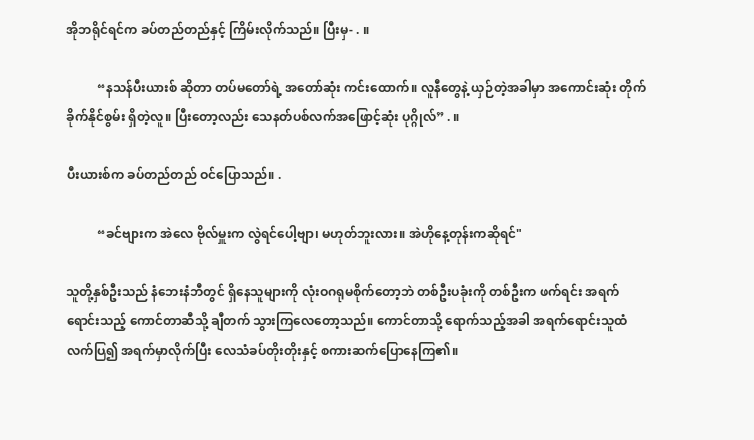အိုဘရိုင်ရင်က ခပ်တည်တည်နှင့် ကြိမ်းလိုက်သည်။ ပြီးမှ- . ။

          “နသန်ပီးယားစ် ဆိုတာ တပ်မတော်ရဲ့ အတော်ဆုံး ကင်းထောက်။ လူနီတွေနဲ့ ယှဉ်တဲ့အခါမှာ အကောင်းဆုံး တိုက်ခိုက်နိုင်စွမ်း ရှိတဲ့လူ။ ပြီးတော့လည်း သေနတ်ပစ်လက်အဖြောင့်ဆုံး ပုဂ္ဂိုလ်” . ။

ပီးယားစ်က ခပ်တည်တည် ဝင်ပြောသည်။ .

          “ခင်ဗျားက အဲလေ ဗိုလ်မှူးက လွဲရင်ပေါ့ဗျာ၊ မဟုတ်ဘူးလား။ အဲဟိုနေ့တုန်းကဆိုရင်"

သူတို့နှစ်ဦးသည် နံဘေးနံဘီတွင် ရှိနေသူများကို လုံးဝဂရုမစိုက်တော့ဘဲ တစ်ဦးပခုံးကို တစ်ဦးက ဖက်ရင်း အရက်ရောင်းသည့် ကောင်တာဆီသို့ ချီတက် သွားကြလေတော့သည်။ ကောင်တာသို့ ရောက်သည့်အခါ အရက်ရောင်းသူထံ လက်ပြ၍ အရက်မှာလိုက်ပြီး လေသံခပ်တိုးတိုးနှင့် စကားဆက်ပြောနေကြ၏။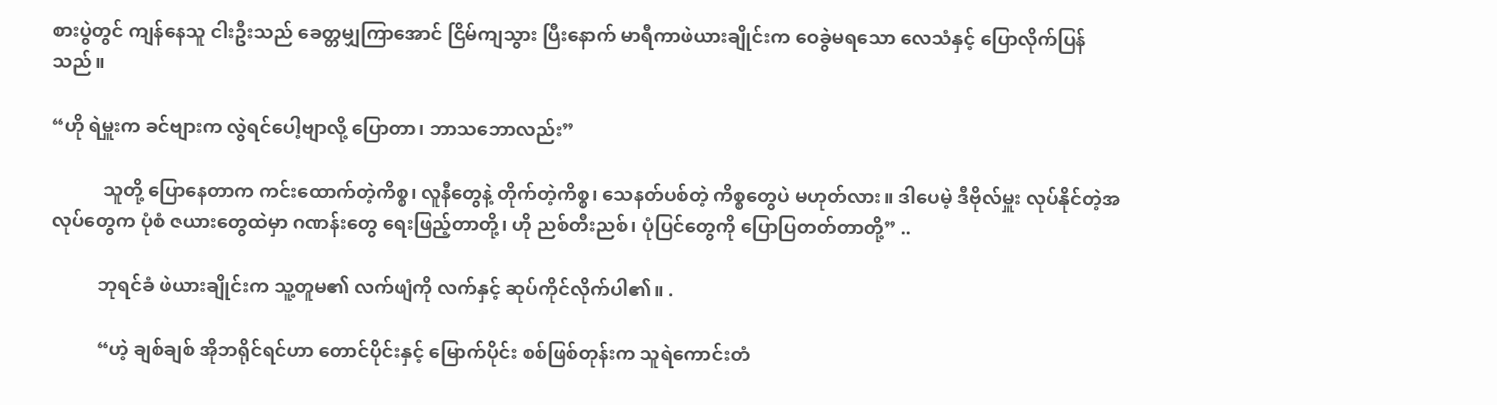စားပွဲတွင် ကျန်နေသူ ငါးဦးသည် ခေတ္တမျှကြာအောင် ငြိမ်ကျသွား ပြီးနောက် မာရီကာဖဲယားချိုင်းက ဝေခွဲမရသော လေသံနှင့် ပြောလိုက်ပြန်သည်။

“ဟို ရဲမှူးက ခင်ဗျားက လွဲရင်ပေါ့ဗျာလို့ ပြောတာ၊ ဘာသဘောလည်း”

           သူတို့ ပြောနေတာက ကင်းထောက်တဲ့ကိစ္စ၊ လူနီတွေနဲ့ တိုက်တဲ့ကိစ္စ၊ သေနတ်ပစ်တဲ့ ကိစ္စတွေပဲ မဟုတ်လား။ ဒါပေမဲ့ ဒီဗိုလ်မှူး လုပ်နိုင်တဲ့အလုပ်တွေက ပုံစံ ဇယားတွေထဲမှာ ဂဏန်းတွေ ရေးဖြည့်တာတို့၊ ဟို ညစ်တီးညစ်၊ ပုံပြင်တွေကို ပြောပြတတ်တာတို့” ..

          ဘုရင်ခံ ဖဲယားချိုင်းက သူ့တူမ၏ လက်ဖျံကို လက်နှင့် ဆုပ်ကိုင်လိုက်ပါ၏။ .

          “ဟဲ့ ချစ်ချစ် အိုဘရိုင်ရင်ဟာ တောင်ပိုင်းနှင့် မြောက်ပိုင်း စစ်ဖြစ်တုန်းက သူရဲကောင်းတံ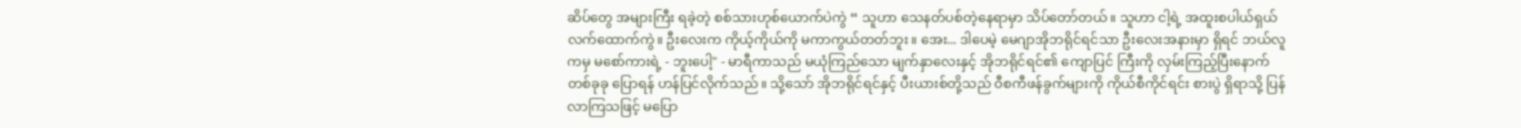ဆိပ်တွေ အများကြီး ရခဲ့တဲ့ စစ်သားဟုစ်ယောက်ပဲကွဲ “ သူဟာ သေနတ်ပစ်တဲ့နေရာမှာ သိပ်တော်တယ်။ သူဟာ ငါ့ရဲ့ အထူးစပါယ်ရှယ် လက်ထောက်ကွဲ။ ဦးလေးက ကိုယ့်ကိုယ်ကို မကာကွယ်တတ်ဘူး။ အေး... ဒါပေမဲ့ မေဂျာအိုဘရိုင်ရင်သာ ဦးလေးအနားမှာ ရှိရင် ဘယ်လူကမှ မစော်ကားရဲ့ - ဘူးပေါ့" - မာရီကာသည် မယုံကြည်သော မျက်နှာလေးနှင့် အိုဘရိုင်ရင်၏ ကျောပြင် ကြီးကို လှမ်းကြည့်ပြီးနောက် တစ်ခုခု ပြောရန် ဟန်ပြင်လိုက်သည်။ သို့သော် အိုဘရိုင်ရင်နှင့် ပီးယားစ်တို့သည် ဝီစကီဖန်ခွက်များကို ကိုယ်စီကိုင်ရင်း စားပွဲ ရှိရာသို့ ပြန်လာကြသဖြင့် မပြော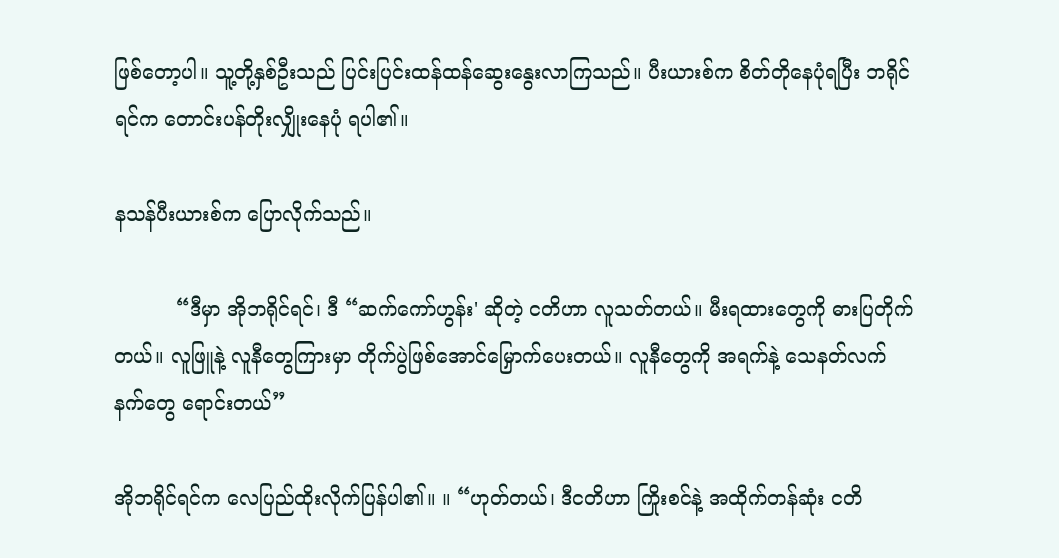ဖြစ်တော့ပါ။ သူ့တို့နှစ်ဦးသည် ပြင်းပြင်းထန်ထန်ဆွေးနွေးလာကြသည်။ ပီးယားစ်က စိတ်တိုနေပုံရပြီး ဘရိုင်ရင်က တောင်းပန်တိုးလျှိုးနေပုံ ရပါ၏။

နသန်ပီးယားစ်က ပြောလိုက်သည်။

          “ဒီမှာ အိုဘရိုင်ရင်၊ ဒီ “ဆက်ကော်ဟွန်း' ဆိုတဲ့ ငတိဟာ လူသတ်တယ်။ မီးရထားတွေကို ဓားပြတိုက်တယ်။ လူဖြူနဲ့ လူနီတွေကြားမှာ တိုက်ပွဲဖြစ်အောင်မြှောက်ပေးတယ်။ လူနီတွေကို အရက်နဲ့ သေနတ်လက်နက်တွေ ရောင်းတယ်”

အိုဘရိုင်ရင်က လေပြည်ထိုးလိုက်ပြန်ပါ၏။ ။ “ဟုတ်တယ်၊ ဒီငတိဟာ ကြိုးစင်နဲ့ အထိုက်တန်ဆုံး ငတိ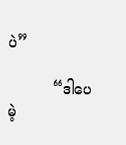ပဲ”

          “ဒါပေမဲ့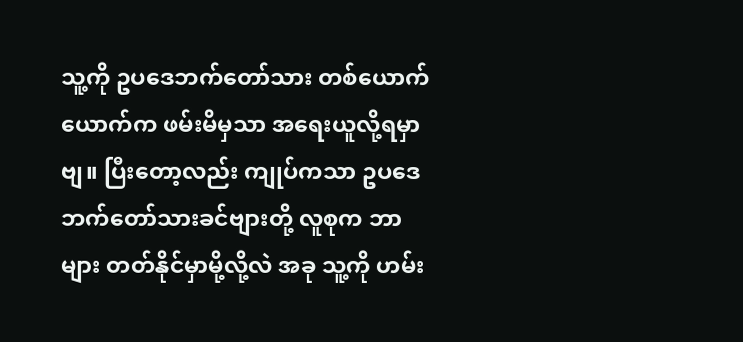သူ့ကို ဥပဒေဘက်တော်သား တစ်ယောက်ယောက်က ဖမ်းမိမှသာ အရေးယူလို့ရမှာဗျ။ ပြီးတော့လည်း ကျုပ်ကသာ ဥပဒေဘက်တော်သားခင်ဗျားတို့ လူစုက ဘာများ တတ်နိုင်မှာမို့လို့လဲ အခု သူ့ကို ဟမ်း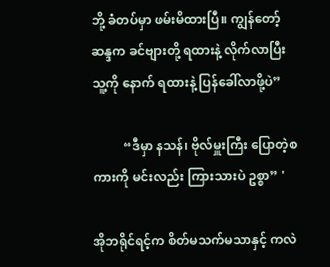ဘို့ ခံတပ်မှာ ဖမ်းမိထားပြီ။ ကျွန်တော့်ဆန္ဒက ခင်ဗျားတို့ ရထားနဲ့ လိုက်လာပြီး သူ့ကို နောက် ရထားနဲ့ ပြန်ခေါ်လာဖို့ပဲ”

          “ဒီမှာ နသန်၊ ဗိုလ်မှူးကြီး ပြောတဲ့စကားကို မင်းလည်း ကြားသားပဲ ဥစ္စာ” '

အိုဘရိုင်ရင့်က စိတ်မသက်မသာနှင့် ကလဲ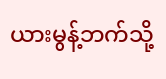ယားမွန့်ဘက်သို့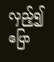လှည့်၍ပြော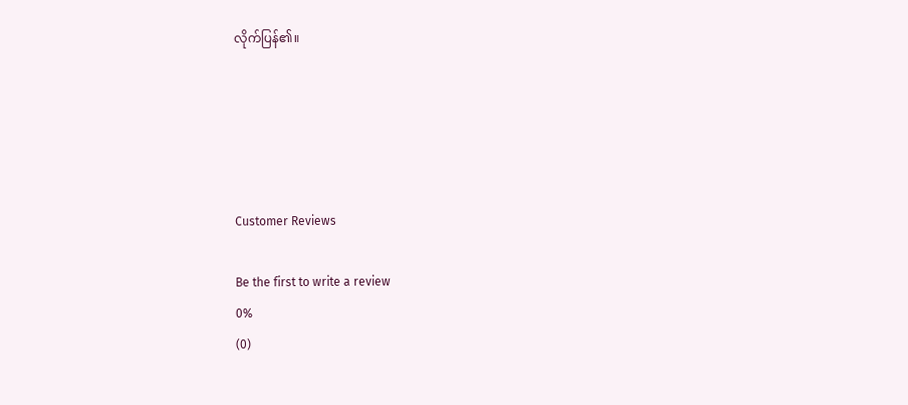လိုက်ပြန်၏။





Customer Reviews

Be the first to write a review
0%
(0)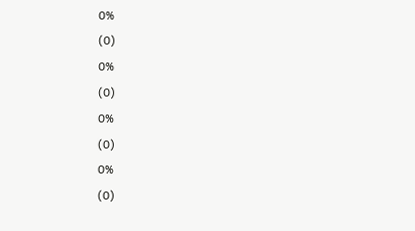0%
(0)
0%
(0)
0%
(0)
0%
(0)